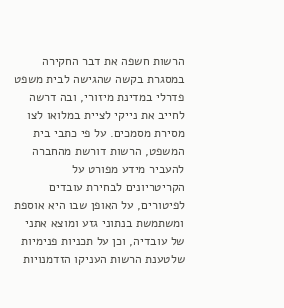הרשות חשפה את דבר החקירה במסגרת בקשה שהגישה לבית משפט פדרלי במדינת מיזורי, ובה דרשה לחייב את נייקי לציית במלואו לצו מסירת מסמכים. על פי כתבי בית המשפט, הרשות דורשת מהחברה להעביר מידע מפורט על הקריטריונים לבחירת עובדים לפיטורים, על האופן שבו היא אוספת ומשתמשת בנתוני גזע ומוצא אתני של עובדיה, וכן על תכניות פנימיות שלטענת הרשות העניקו הזדמנויות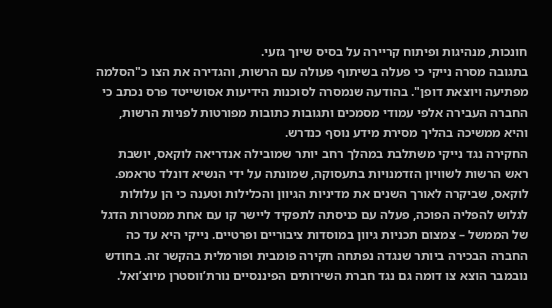חונכות, מנהיגות ופיתוח קריירה על בסיס שיוך גזעי.
בתגובה מסרה נייקי כי פעלה בשיתוף פעולה עם הרשות, והגדירה את הצו כ"הסלמה מפתיעה ויוצאת דופן". בהודעה שנמסרה לסוכנות הידיעות אסושייטד פרס נכתב כי החברה העבירה אלפי עמודי מסמכים ותגובות כתובות מפורטות לפניות הרשות, והיא ממשיכה בהליך מסירת מידע נוסף כנדרש.
החקירה נגד נייקי משתלבת במהלך רחב יותר שמובילה אנדריאה לוקאס, יושבת ראש הרשות לשוויון הזדמנויות בתעסוקה, שמונתה על ידי הנשיא דונלד טראמפ. לוקאס, שביקרה לאורך השנים את מדיניות הגיוון והכלילות וטענה כי הן עלולות לגלוש להפליה הפוכה, פעלה עם כניסתה לתפקיד ליישר קו עם אחת ממטרות הדגל של הממשל – צמצום תכניות גיוון במוסדות ציבוריים ופרטיים. נייקי היא עד כה החברה הבכירה ביותר שנגדה נפתחה חקירה פומבית ופורמלית בהקשר זה. בחודש נובמבר הוצא צו דומה גם נגד חברת השירותים הפיננסיים נורת’ווסטרן מיוצ’ואל.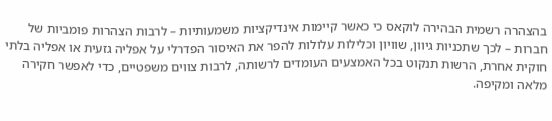בהצהרה רשמית הבהירה לוקאס כי כאשר קיימות אינדיקציות משמעותיות – לרבות הצהרות פומביות של חברות – לכך שתכניות גיוון, שוויון וכלילות עלולות להפר את האיסור הפדרלי על אפליה גזעית או אפליה בלתי חוקית אחרת, הרשות תנקוט בכל האמצעים העומדים לרשותה, לרבות צווים משפטיים, כדי לאפשר חקירה מלאה ומקיפה.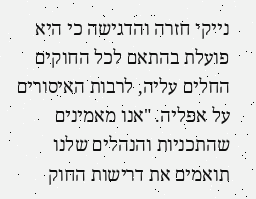נייקי חזרה והדגישה כי היא פועלת בהתאם לכל החוקים החלים עליה, לרבות האיסורים על אפליה. "אנו מאמינים שהתכניות והנהלים שלנו תואמים את דרישות החוק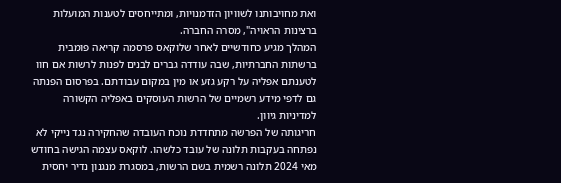ואת מחויבותנו לשוויון הזדמנויות, ומתייחסים לטענות המועלות ברצינות הראויה", מסרה החברה.
המהלך מגיע כחודשיים לאחר שלוקאס פרסמה קריאה פומבית ברשתות החברתיות, שבה עודדה גברים לבנים לפנות לרשות אם חוו לטענתם אפליה על רקע גזע או מין במקום עבודתם. בפרסום הפנתה גם לדפי מידע רשמיים של הרשות העוסקים באפליה הקשורה למדיניות גיוון.
חריגותה של הפרשה מתחדדת נוכח העובדה שהחקירה נגד נייקי לא נפתחה בעקבות תלונה של עובד כלשהו. לוקאס עצמה הגישה בחודש מאי 2024 תלונה רשמית בשם הרשות, במסגרת מנגנון נדיר יחסית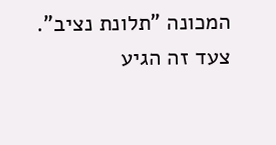המכונה "תלונת נציב". צעד זה הגיע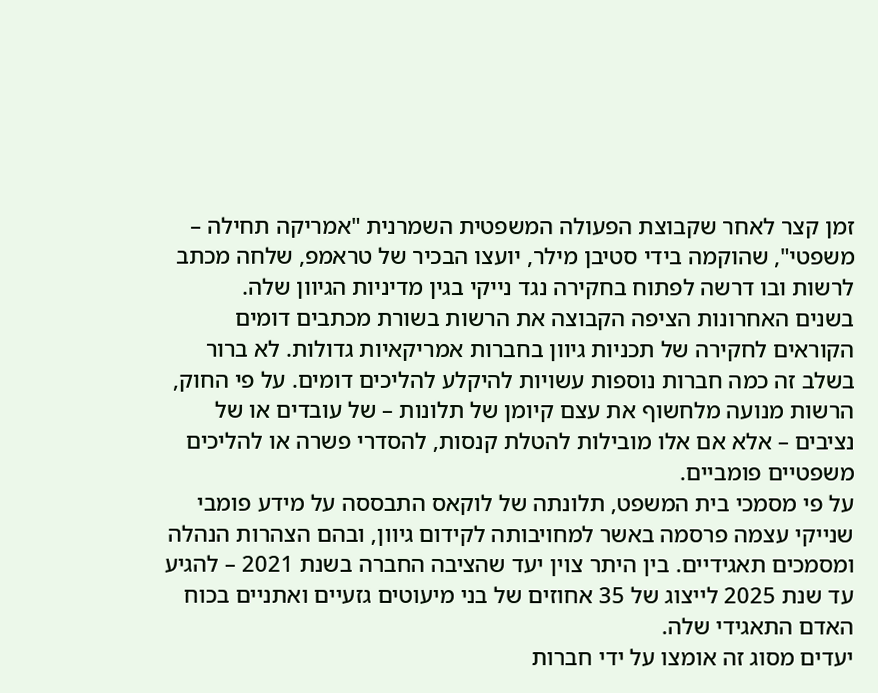זמן קצר לאחר שקבוצת הפעולה המשפטית השמרנית "אמריקה תחילה – משפטי", שהוקמה בידי סטיבן מילר, יועצו הבכיר של טראמפ, שלחה מכתב לרשות ובו דרשה לפתוח בחקירה נגד נייקי בגין מדיניות הגיוון שלה.
בשנים האחרונות הציפה הקבוצה את הרשות בשורת מכתבים דומים הקוראים לחקירה של תכניות גיוון בחברות אמריקאיות גדולות. לא ברור בשלב זה כמה חברות נוספות עשויות להיקלע להליכים דומים. על פי החוק, הרשות מנועה מלחשוף את עצם קיומן של תלונות – של עובדים או של נציבים – אלא אם אלו מובילות להטלת קנסות, להסדרי פשרה או להליכים משפטיים פומביים.
על פי מסמכי בית המשפט, תלונתה של לוקאס התבססה על מידע פומבי שנייקי עצמה פרסמה באשר למחויבותה לקידום גיוון, ובהם הצהרות הנהלה ומסמכים תאגידיים. בין היתר צוין יעד שהציבה החברה בשנת 2021 – להגיע עד שנת 2025 לייצוג של 35 אחוזים של בני מיעוטים גזעיים ואתניים בכוח האדם התאגידי שלה.
יעדים מסוג זה אומצו על ידי חברות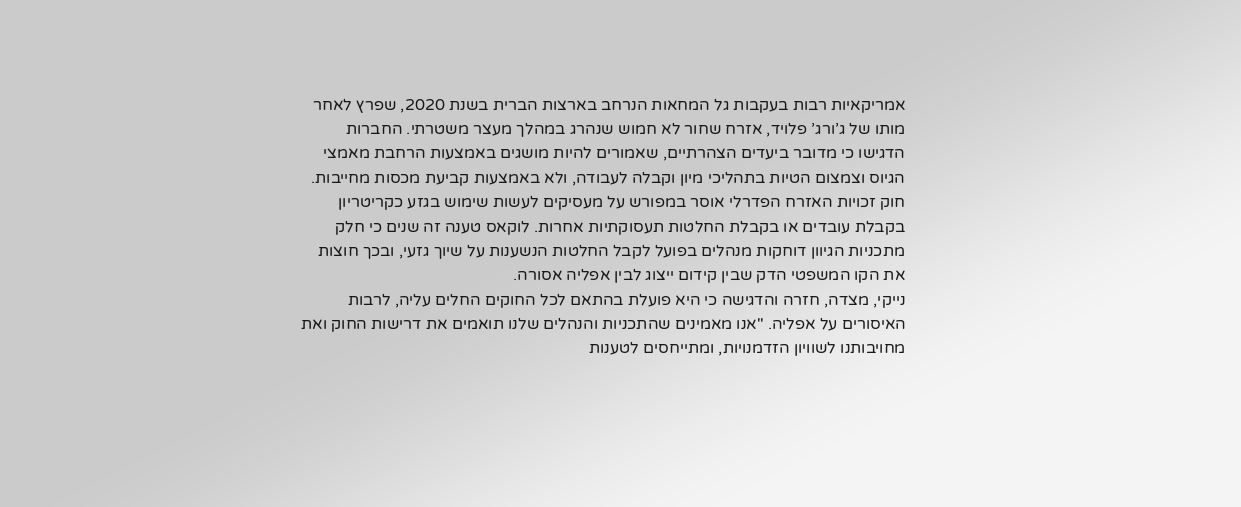אמריקאיות רבות בעקבות גל המחאות הנרחב בארצות הברית בשנת 2020, שפרץ לאחר מותו של ג’ורג’ פלויד, אזרח שחור לא חמוש שנהרג במהלך מעצר משטרתי. החברות הדגישו כי מדובר ביעדים הצהרתיים, שאמורים להיות מושגים באמצעות הרחבת מאמצי הגיוס וצמצום הטיות בתהליכי מיון וקבלה לעבודה, ולא באמצעות קביעת מכסות מחייבות.
חוק זכויות האזרח הפדרלי אוסר במפורש על מעסיקים לעשות שימוש בגזע כקריטריון בקבלת עובדים או בקבלת החלטות תעסוקתיות אחרות. לוקאס טענה זה שנים כי חלק מתכניות הגיוון דוחקות מנהלים בפועל לקבל החלטות הנשענות על שיוך גזעי, ובכך חוצות את הקו המשפטי הדק שבין קידום ייצוג לבין אפליה אסורה.
נייקי, מצדה, חזרה והדגישה כי היא פועלת בהתאם לכל החוקים החלים עליה, לרבות האיסורים על אפליה. "אנו מאמינים שהתכניות והנהלים שלנו תואמים את דרישות החוק ואת מחויבותנו לשוויון הזדמנויות, ומתייחסים לטענות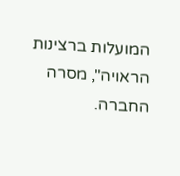המועלות ברצינות הראויה", מסרה החברה.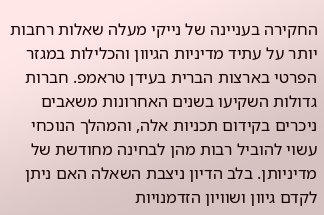החקירה בעניינה של נייקי מעלה שאלות רחבות יותר על עתיד מדיניות הגיוון והכלילות במגזר הפרטי בארצות הברית בעידן טראמפ. חברות גדולות השקיעו בשנים האחרונות משאבים ניכרים בקידום תכניות אלה, והמהלך הנוכחי עשוי להוביל רבות מהן לבחינה מחודשת של מדיניותן. בלב הדיון ניצבת השאלה האם ניתן לקדם גיוון ושוויון הזדמנויות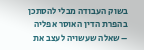בשוק העבודה מבלי להסתכן בהפרת הדין האוסר אפליה – שאלה שעשויה לעצב את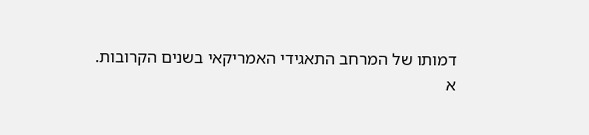דמותו של המרחב התאגידי האמריקאי בשנים הקרובות.
א